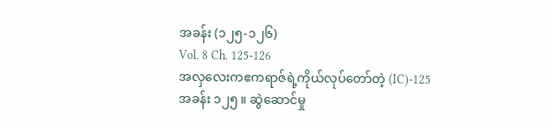အခန်း (၁၂၅-၁၂၆)
Vol. 8 Ch. 125-126
အလှလေးကဧကရာဇ်ရဲ့ကိုယ်လုပ်တော်တဲ့ (IC)-125
အခန်း ၁၂၅ ။ ဆွဲဆောင်မှု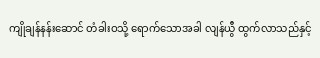ကျိုချန်နန်းဆောင် တံခါးဝသို့ ရောက်သောအခါ လျန်ယွီ ထွက်လာသည်နှင့်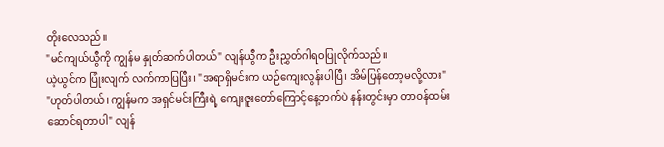တိုးလေသည်။
"မင်ကျယ်ယွီကို ကျွန်မ နှုတ်ဆက်ပါတယ်" လျန်ယွီက ဦးညွှတ်ဂါရဝပြုလိုက်သည်။
ယဲ့ယွင်က ပြုံးလျက် လက်ကာပြပြီး၊ "အရာရှိမင်းက ယဉ်ကျေးလွန်းပါပြီ၊ အိမ်ပြန်တော့မလို့လား"
"ဟုတ်ပါတယ်၊ ကျွန်မက အရှင်မင်းကြီးရဲ့ ကျေးဇူးတော်ကြောင့်နေ့ဘက်ပဲ နန်းတွင်းမှာ တာဝန်ထမ်းဆောင်ရတာပါ" လျန်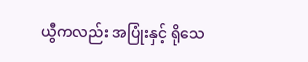ယွီကလည်း အပြုံးနှင့် ရိုသေ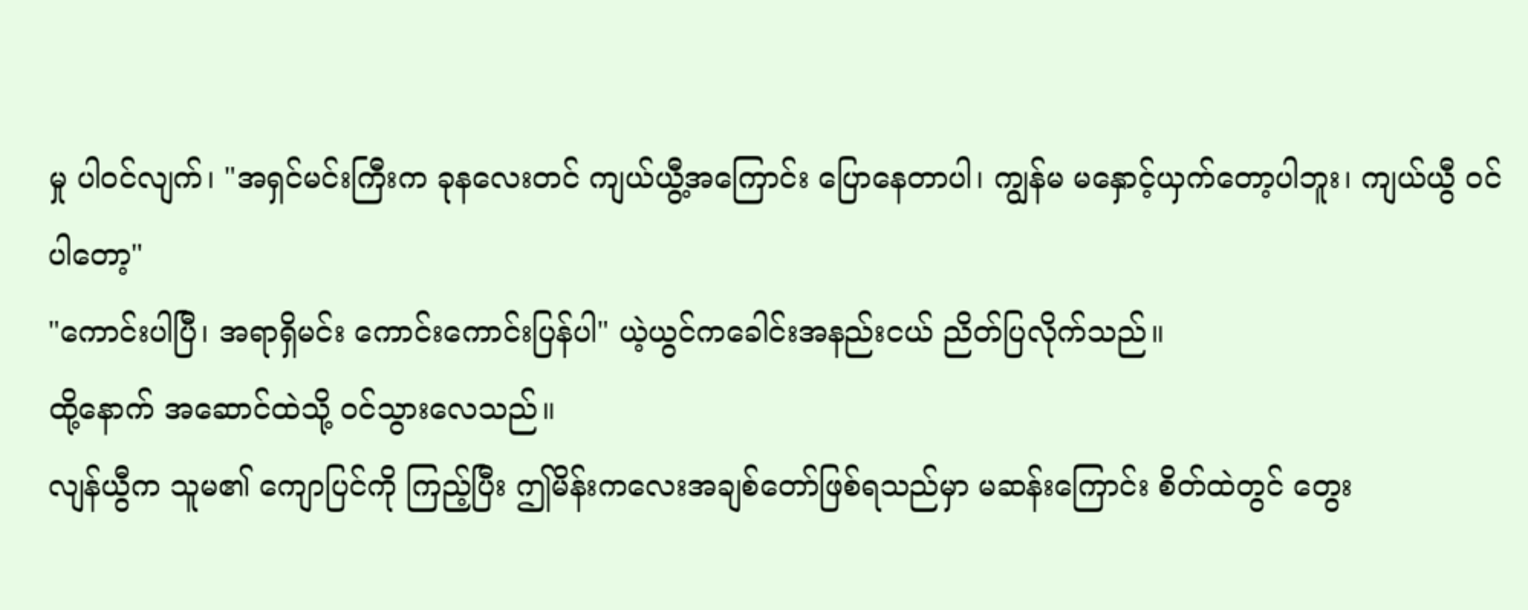မှု ပါဝင်လျက်၊ "အရှင်မင်းကြီးက ခုနလေးတင် ကျယ်ယွီ့အကြောင်း ပြောနေတာပါ၊ ကျွန်မ မနှောင့်ယှက်တော့ပါဘူး၊ ကျယ်ယွီ ဝင်ပါတော့"
"ကောင်းပါပြီ၊ အရာရှိမင်း ကောင်းကောင်းပြန်ပါ" ယဲ့ယွင်ကခေါင်းအနည်းငယ် ညိတ်ပြလိုက်သည်။
ထို့နောက် အဆောင်ထဲသို့ ဝင်သွားလေသည်။
လျန်ယွီက သူမ၏ ကျောပြင်ကို ကြည့်ပြီး ဤမိန်းကလေးအချစ်တော်ဖြစ်ရသည်မှာ မဆန်းကြောင်း စိတ်ထဲတွင် တွေး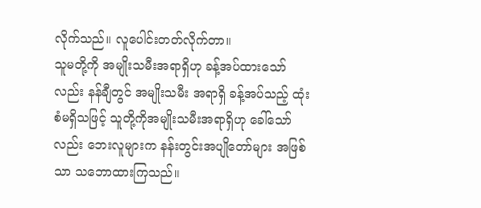လိုက်သည်။ လူပေါင်းတတ်လိုက်တာ။
သူမတို့ကို အမျိုးသမီးအရာရှိဟု ခန့်အပ်ထားသော်လည်း နန်ချီတွင် အမျိုးသမီး အရာရှိ ခန့်အပ်သည့် ထုံးစံမရှိသဖြင့် သူတို့ကိုအမျိုးသမီးအရာရှိဟု ခေါ်သော်လည်း ဘေးလူများက နန်းတွင်းအပျိုတော်များ အဖြစ်သာ သဘောထားကြသည်။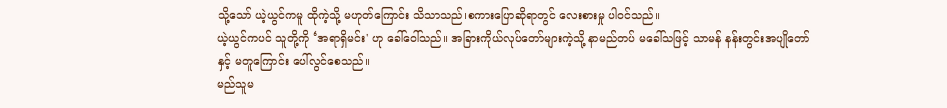သို့သော် ယဲ့ယွင်ကမူ ထိုကဲ့သို့ မဟုတ်ကြောင်း သိသာသည်၊စကားပြောဆိုရာတွင် လေးစားမှု ပါဝင်သည်။
ယဲ့ယွင်ကပင် သူတို့ကို ‘အရာရှိမင်း' ဟု ခေါ်ဝေါ်သည်။ အခြားကိုယ်လုပ်တော်များကဲ့သို့ နာမည်တပ် မခေါ်သဖြင့် သာမန် နန်းတွင်းအပျိုတော်နှင့် မတူကြောင်း ပေါ်လွင်စေသည်။
မည်သူမ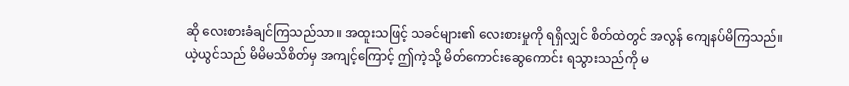ဆို လေးစားခံချင်ကြသည်သာ။ အထူးသဖြင့် သခင်များ၏ လေးစားမှုကို ရရှိလျှင် စိတ်ထဲတွင် အလွန် ကျေနပ်မိကြသည်။
ယဲ့ယွင်သည် မိမိမသိစိတ်မှ အကျင့်ကြောင့် ဤကဲ့သို့ မိတ်ကောင်းဆွေကောင်း ရသွားသည်ကို မ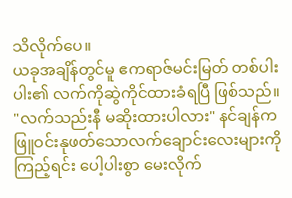သိလိုက်ပေ။
ယခုအချိန်တွင်မူ ဧကရာဇ်မင်းမြတ် တစ်ပါးပါး၏ လက်ကိုဆွဲကိုင်ထားခံရပြီ ဖြစ်သည်။
"လက်သည်းနီ မဆိုးထားပါလား" နင်ချန်က ဖြူဝင်းနုဖတ်သောလက်ချောင်းလေးများကို ကြည့်ရင်း ပေါ့ပါးစွာ မေးလိုက်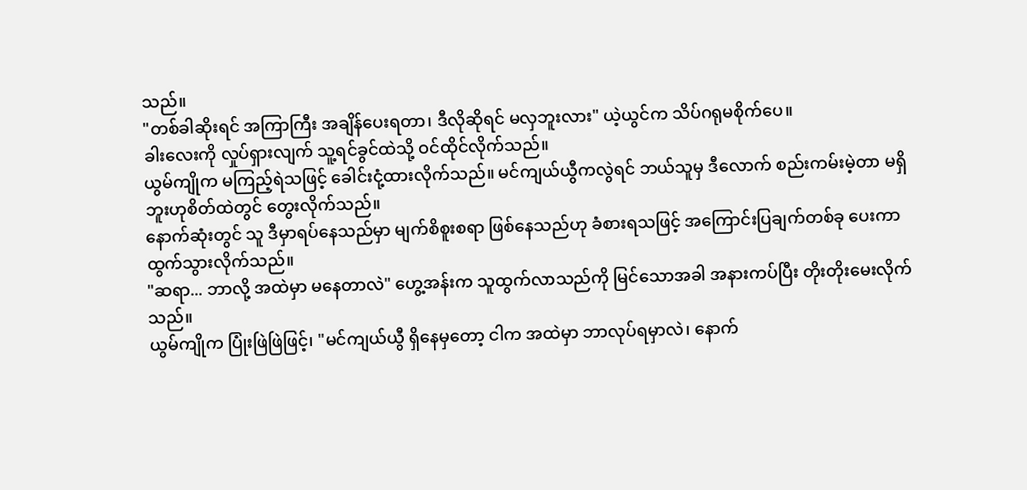သည်။
"တစ်ခါဆိုးရင် အကြာကြီး အချိန်ပေးရတာ၊ ဒီလိုဆိုရင် မလှဘူးလား" ယဲ့ယွင်က သိပ်ဂရုမစိုက်ပေ။
ခါးလေးကို လှုပ်ရှားလျက် သူ့ရင်ခွင်ထဲသို့ ဝင်ထိုင်လိုက်သည်။
ယွမ်ကျိုက မကြည့်ရဲသဖြင့် ခေါင်းငုံ့ထားလိုက်သည်။ မင်ကျယ်ယွီကလွဲရင် ဘယ်သူမှ ဒီလောက် စည်းကမ်းမဲ့တာ မရှိဘူးဟုစိတ်ထဲတွင် တွေးလိုက်သည်။
နောက်ဆုံးတွင် သူ ဒီမှာရပ်နေသည်မှာ မျက်စိစူးစရာ ဖြစ်နေသည်ဟု ခံစားရသဖြင့် အကြောင်းပြချက်တစ်ခု ပေးကာထွက်သွားလိုက်သည်။
"ဆရာ... ဘာလို့ အထဲမှာ မနေတာလဲ" ဟွေ့အန်းက သူထွက်လာသည်ကို မြင်သောအခါ အနားကပ်ပြီး တိုးတိုးမေးလိုက်သည်။
ယွမ်ကျိုက ပြုံးဖြဲဖြဲဖြင့်၊ "မင်ကျယ်ယွီ ရှိနေမှတော့ ငါက အထဲမှာ ဘာလုပ်ရမှာလဲ၊ နောက်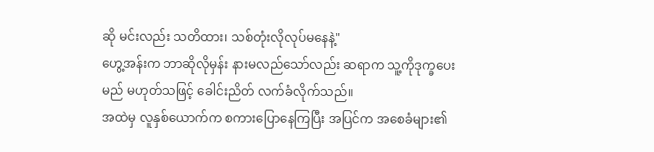ဆို မင်းလည်း သတိထား၊ သစ်တုံးလိုလုပ်မနေနဲ့"
ဟွေ့အန်းက ဘာဆိုလိုမှန်း နားမလည်သော်လည်း ဆရာက သူ့ကိုဒုက္ခပေးမည် မဟုတ်သဖြင့် ခေါင်းညိတ် လက်ခံလိုက်သည်။
အထဲမှ လူနှစ်ယောက်က စကားပြောနေကြပြီး အပြင်က အစေခံများ၏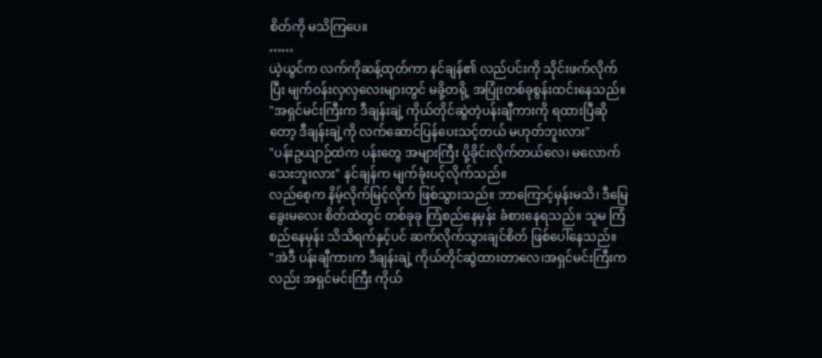စိတ်ကို မသိကြပေ။
……
ယဲ့ယွင်က လက်ကိုဆန့်ထုတ်ကာ နင်ချန်၏ လည်ပင်းကို သိုင်းဖက်လိုက်ပြီး မျက်ဝန်းလှလှလေးများတွင် မခို့တရို့ အပြုံးတစ်ခုစွန်းထင်းနေသည်။ "အရှင်မင်းကြီးက ဒီချန်းချဲ့ ကိုယ်တိုင်ဆွဲတဲ့ပန်းချီကားကို ရထားပြီဆိုတော့ ဒီချန်းချဲ့ကို လက်ဆောင်ပြန်ပေးသင့်တယ် မဟုတ်ဘူးလား"
"ပန်းဥယျာဉ်ထဲက ပန်းတွေ အများကြီး ပို့ခိုင်းလိုက်တယ်လေ၊ မလောက်သေးဘူးလား" နင်ချန်က မျက်ခုံးပင့်လိုက်သည်။
လည်စေ့က နိမ့်လိုက်မြင့်လိုက် ဖြစ်သွားသည်။ ဘာကြောင့်မှန်းမသိ၊ ဒီမြေခွေးမလေး စိတ်ထဲတွင် တစ်ခုခု ကြံစည်နေမှန်း ခံစားနေရသည်။ သူမ ကြံစည်နေမှန်း သိသိရက်နှင့်ပင် ဆက်လိုက်သွားချင်စိတ် ဖြစ်ပေါ်နေသည်။
"အဲဒီ ပန်းချီကားက ဒီချန်းချဲ့ ကိုယ်တိုင်ဆွဲထားတာလေ၊အရှင်မင်းကြီးကလည်း အရှင်မင်းကြီး ကိုယ်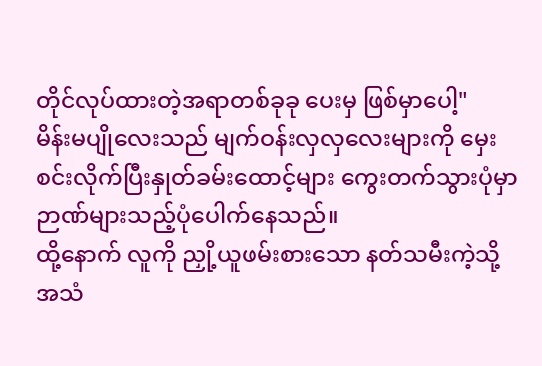တိုင်လုပ်ထားတဲ့အရာတစ်ခုခု ပေးမှ ဖြစ်မှာပေါ့"
မိန်းမပျိုလေးသည် မျက်ဝန်းလှလှလေးများကို မှေးစင်းလိုက်ပြီးနှုတ်ခမ်းထောင့်များ ကွေးတက်သွားပုံမှာ ဉာဏ်များသည့်ပုံပေါက်နေသည်။
ထို့နောက် လူကို ညှို့ယူဖမ်းစားသော နတ်သမီးကဲ့သို့ အသံ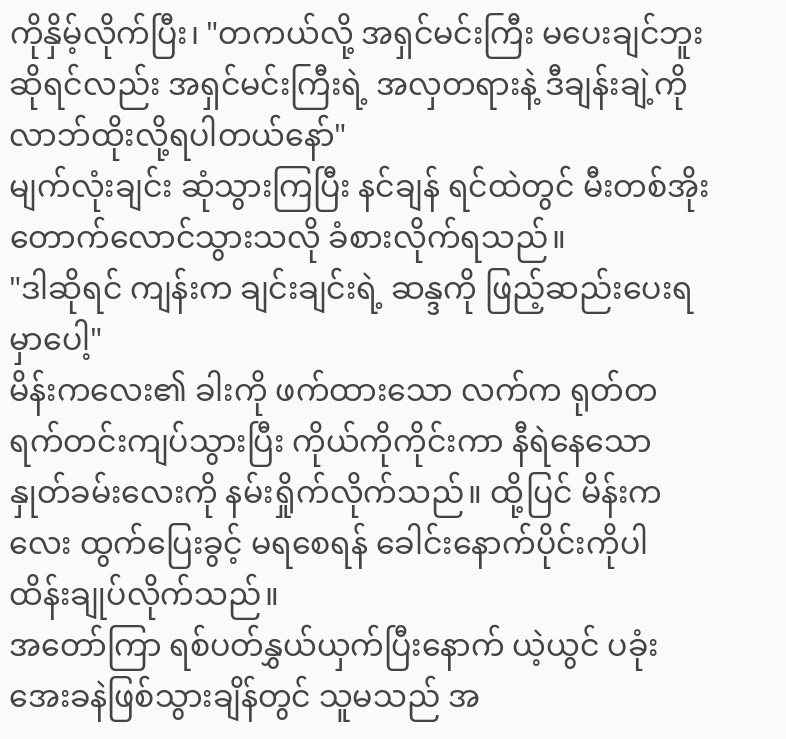ကိုနှိမ့်လိုက်ပြီး၊ "တကယ်လို့ အရှင်မင်းကြီး မပေးချင်ဘူးဆိုရင်လည်း အရှင်မင်းကြီးရဲ့ အလှတရားနဲ့ ဒီချန်းချဲ့ကို လာဘ်ထိုးလို့ရပါတယ်နော်"
မျက်လုံးချင်း ဆုံသွားကြပြီး နင်ချန် ရင်ထဲတွင် မီးတစ်အိုးတောက်လောင်သွားသလို ခံစားလိုက်ရသည်။
"ဒါဆိုရင် ကျန်းက ချင်းချင်းရဲ့ ဆန္ဒကို ဖြည့်ဆည်းပေးရမှာပေါ့"
မိန်းကလေး၏ ခါးကို ဖက်ထားသော လက်က ရုတ်တရက်တင်းကျပ်သွားပြီး ကိုယ်ကိုကိုင်းကာ နီရဲနေသော နှုတ်ခမ်းလေးကို နမ်းရှိုက်လိုက်သည်။ ထို့ပြင် မိန်းကလေး ထွက်ပြေးခွင့် မရစေရန် ခေါင်းနောက်ပိုင်းကိုပါ ထိန်းချုပ်လိုက်သည်။
အတော်ကြာ ရစ်ပတ်နွှယ်ယှက်ပြီးနောက် ယဲ့ယွင် ပခုံးအေးခနဲဖြစ်သွားချိန်တွင် သူမသည် အ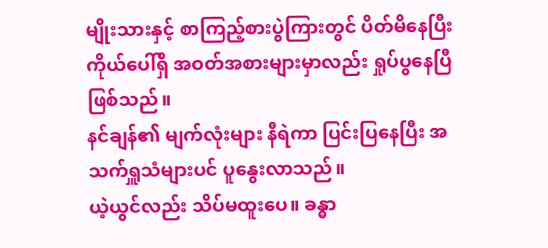မျိုးသားနှင့် စာကြည့်စားပွဲကြားတွင် ပိတ်မိနေပြီး ကိုယ်ပေါ်ရှိ အဝတ်အစားများမှာလည်း ရှုပ်ပွနေပြီ ဖြစ်သည်။
နင်ချန်၏ မျက်လုံးများ နီရဲကာ ပြင်းပြနေပြီး အသက်ရှူသံများပင် ပူနွေးလာသည်။
ယဲ့ယွင်လည်း သိပ်မထူးပေ။ ခန္ဓာ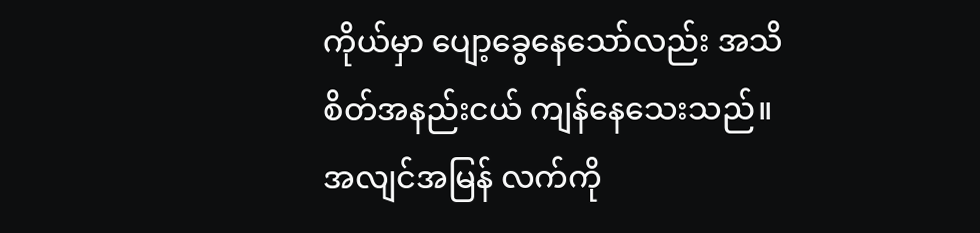ကိုယ်မှာ ပျော့ခွေနေသော်လည်း အသိစိတ်အနည်းငယ် ကျန်နေသေးသည်။
အလျင်အမြန် လက်ကို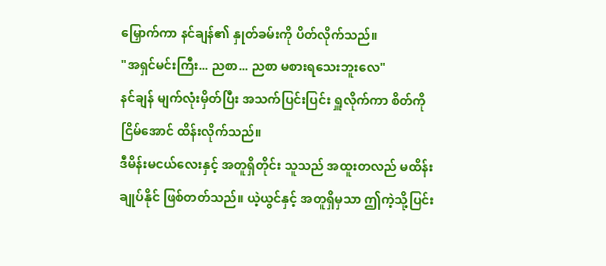မြှောက်ကာ နင်ချန်၏ နှုတ်ခမ်းကို ပိတ်လိုက်သည်။
"အရှင်မင်းကြီး... ညစာ... ညစာ မစားရသေးဘူးလေ"
နင်ချန် မျက်လုံးမှိတ်ပြီး အသက်ပြင်းပြင်း ရှူလိုက်ကာ စိတ်ကိုငြိမ်အောင် ထိန်းလိုက်သည်။
ဒီမိန်းမငယ်လေးနှင့် အတူရှိတိုင်း သူသည် အထူးတလည် မထိန်းချုပ်နိုင် ဖြစ်တတ်သည်။ ယဲ့ယွင်နှင့် အတူရှိမှသာ ဤကဲ့သို့ပြင်း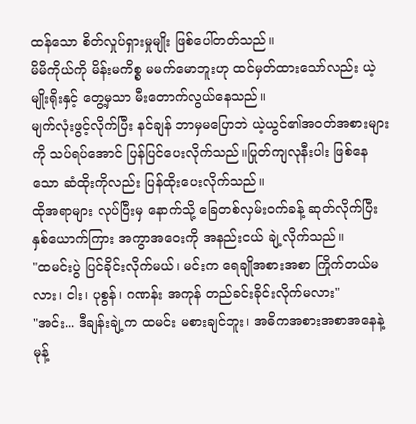ထန်သော စိတ်လှုပ်ရှားမှုမျိုး ဖြစ်ပေါ်တတ်သည်။
မိမိကိုယ်ကို မိန်းမကိစ္စ မမက်မောဘူးဟု ထင်မှတ်ထားသော်လည်း ယဲ့မျိုးရိုးနှင့် တွေ့မှသာ မီးတောက်လွယ်နေသည်။
မျက်လုံးဖွင့်လိုက်ပြီး နင်ချန် ဘာမှမပြောဘဲ ယဲ့ယွင်၏အဝတ်အစားများကို သပ်ရပ်အောင် ပြန်ပြင်ပေးလိုက်သည်။ပြုတ်ကျလုနီးပါး ဖြစ်နေသော ဆံထိုးကိုလည်း ပြန်ထိုးပေးလိုက်သည်။
ထိုအရာများ လုပ်ပြီးမှ နောက်သို့ ခြေတစ်လှမ်းဝက်ခန့် ဆုတ်လိုက်ပြီး နှစ်ယောက်ကြား အကွာအဝေးကို အနည်းငယ် ချဲ့လိုက်သည်။
"ထမင်းပွဲ ပြင်ခိုင်းလိုက်မယ်၊ မင်းက ရေချိုအစားအစာ ကြိုက်တယ်မလား၊ ငါး၊ ပုစွန်၊ ဂဏန်း အကုန် တည်ခင်းခိုင်းလိုက်မလား"
"အင်း... ဒီချန်းချဲ့က ထမင်း မစားချင်ဘူး၊ အဓိကအစားအစာအနေနဲ့ မုန့်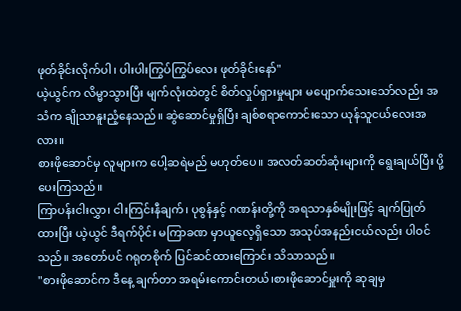ဖုတ်ခိုင်းလိုက်ပါ၊ ပါးပါးကြွပ်ကြွပ်လေး ဖုတ်ခိုင်းနော်"
ယဲ့ယွင်က လိမ္မာသွားပြီး မျက်လုံးထဲတွင် စိတ်လှုပ်ရှားမှုများ မပျောက်သေးသော်လည်း အသံက ချိုသာနူးညံ့နေသည်။ ဆွဲဆောင်မှုရှိပြီး ချစ်စရာကောင်းသော ယုန်သူငယ်လေးအလား။
စားဖိုဆောင်မှ လူများက ပေါ့ဆရဲမည် မဟုတ်ပေ။ အလတ်ဆတ်ဆုံးများကို ရွေးချယ်ပြီး ပို့ပေးကြသည်။
ကြာပန်းငါးလွှာ၊ ငါးကြင်းနီချက်၊ ပုစွန်နှင့် ဂဏန်းတို့ကို အရသာနှစ်မျိုးဖြင့် ချက်ပြုတ်ထားပြီး ယဲ့ယွင် ဒီရက်ပိုင်း မကြာခဏ မှာယူလေ့ရှိသော အသုပ်အနည်းငယ်လည်း ပါဝင်သည်။ အတော်ပင် ဂရုတစိုက် ပြင်ဆင်ထားကြောင်း သိသာသည်။
"စားဖိုဆောင်က ဒီနေ့ ချက်တာ အရမ်းကောင်းတယ်၊စားဖိုဆောင်မှူးကို ဆုချမှ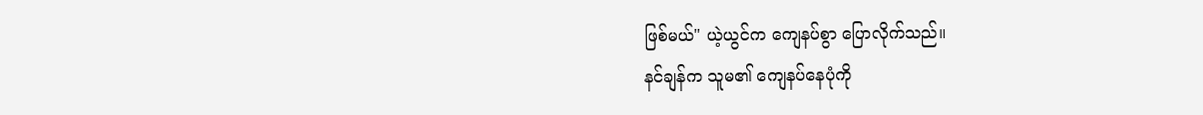ဖြစ်မယ်" ယဲ့ယွင်က ကျေနပ်စွာ ပြောလိုက်သည်။
နင်ချန်က သူမ၏ ကျေနပ်နေပုံကို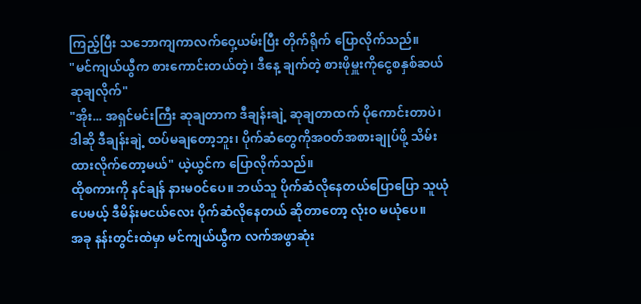ကြည့်ပြီး သဘောကျကာလက်ဝှေ့ယမ်းပြီး တိုက်ရိုက် ပြောလိုက်သည်။
"မင်ကျယ်ယွီက စားကောင်းတယ်တဲ့၊ ဒီနေ့ ချက်တဲ့ စားဖိုမှူးကိုငွေစနှစ်ဆယ် ဆုချလိုက်"
"အိုး... အရှင်မင်းကြီး ဆုချတာက ဒီချန်းချဲ့ ဆုချတာထက် ပိုကောင်းတာပဲ၊ ဒါဆို ဒီချန်းချဲ့ ထပ်မချတော့ဘူး၊ ပိုက်ဆံတွေကိုအဝတ်အစားချုပ်ဖို့ သိမ်းထားလိုက်တော့မယ်" ယဲ့ယွင်က ပြောလိုက်သည်။
ထိုစကားကို နင်ချန် နားမဝင်ပေ။ ဘယ်သူ ပိုက်ဆံလိုနေတယ်ပြောပြော သူယုံပေမယ့် ဒီမိန်းမငယ်လေး ပိုက်ဆံလိုနေတယ် ဆိုတာတော့ လုံးဝ မယုံပေ။
အခု နန်းတွင်းထဲမှာ မင်ကျယ်ယွီက လက်အဖွာဆုံး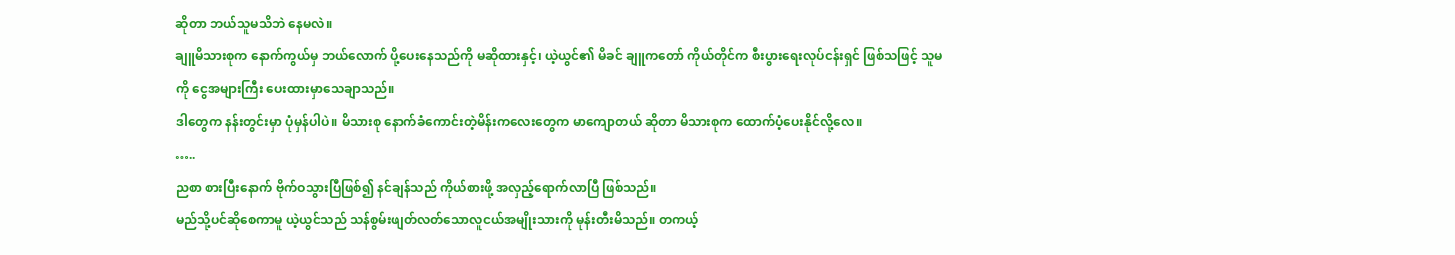ဆိုတာ ဘယ်သူမသိဘဲ နေမလဲ။
ချူမိသားစုက နောက်ကွယ်မှ ဘယ်လောက် ပို့ပေးနေသည်ကို မဆိုထားနှင့်၊ ယဲ့ယွင်၏ မိခင် ချူကတော် ကိုယ်တိုင်က စီးပွားရေးလုပ်ငန်းရှင် ဖြစ်သဖြင့် သူမကို ငွေအများကြီး ပေးထားမှာသေချာသည်။
ဒါတွေက နန်းတွင်းမှာ ပုံမှန်ပါပဲ။ မိသားစု နောက်ခံကောင်းတဲ့မိန်းကလေးတွေက မာကျောတယ် ဆိုတာ မိသားစုက ထောက်ပံ့ပေးနိုင်လို့လေ။
…..
ညစာ စားပြီးနောက် ဗိုက်ဝသွားပြီဖြစ်၍ နင်ချန်သည် ကိုယ်စားဖို့ အလှည့်ရောက်လာပြီ ဖြစ်သည်။
မည်သို့ပင်ဆိုစေကာမူ ယဲ့ယွင်သည် သန်စွမ်းဖျတ်လတ်သောလူငယ်အမျိုးသားကို မုန်းတီးမိသည်။ တကယ့်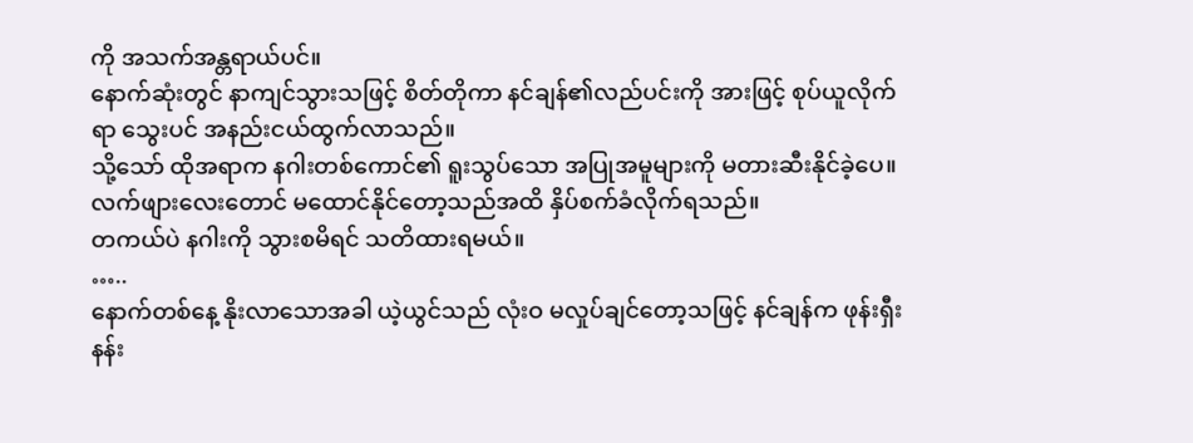ကို အသက်အန္တရာယ်ပင်။
နောက်ဆုံးတွင် နာကျင်သွားသဖြင့် စိတ်တိုကာ နင်ချန်၏လည်ပင်းကို အားဖြင့် စုပ်ယူလိုက်ရာ သွေးပင် အနည်းငယ်ထွက်လာသည်။
သို့သော် ထိုအရာက နဂါးတစ်ကောင်၏ ရူးသွပ်သော အပြုအမူများကို မတားဆီးနိုင်ခဲ့ပေ။ လက်ဖျားလေးတောင် မထောင်နိုင်တော့သည်အထိ နှိပ်စက်ခံလိုက်ရသည်။
တကယ်ပဲ နဂါးကို သွားစမိရင် သတိထားရမယ်။
…..
နောက်တစ်နေ့ နိုးလာသောအခါ ယဲ့ယွင်သည် လုံးဝ မလှုပ်ချင်တော့သဖြင့် နင်ချန်က ဖုန်းရှီးနန်း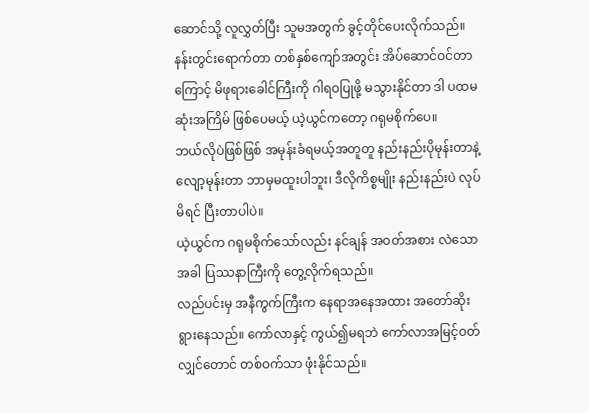ဆောင်သို့ လူလွှတ်ပြီး သူမအတွက် ခွင့်တိုင်ပေးလိုက်သည်။
နန်းတွင်းရောက်တာ တစ်နှစ်ကျော်အတွင်း အိပ်ဆောင်ဝင်တာကြောင့် မိဖုရားခေါင်ကြီးကို ဂါရဝပြုဖို့ မသွားနိုင်တာ ဒါ ပထမဆုံးအကြိမ် ဖြစ်ပေမယ့် ယဲ့ယွင်ကတော့ ဂရုမစိုက်ပေ။
ဘယ်လိုပဲဖြစ်ဖြစ် အမုန်းခံရမယ့်အတူတူ နည်းနည်းပိုမုန်းတာနဲ့လျော့မုန်းတာ ဘာမှမထူးပါဘူး၊ ဒီလိုကိစ္စမျိုး နည်းနည်းပဲ လုပ်မိရင် ပြီးတာပါပဲ။
ယဲ့ယွင်က ဂရုမစိုက်သော်လည်း နင်ချန် အဝတ်အစား လဲသောအခါ ပြဿနာကြီးကို တွေ့လိုက်ရသည်။
လည်ပင်းမှ အနီကွက်ကြီးက နေရာအနေအထား အတော်ဆိုးရွားနေသည်။ ကော်လာနှင့် ကွယ်၍မရဘဲ ကော်လာအမြင့်ဝတ်လျှင်တောင် တစ်ဝက်သာ ဖုံးနိုင်သည်။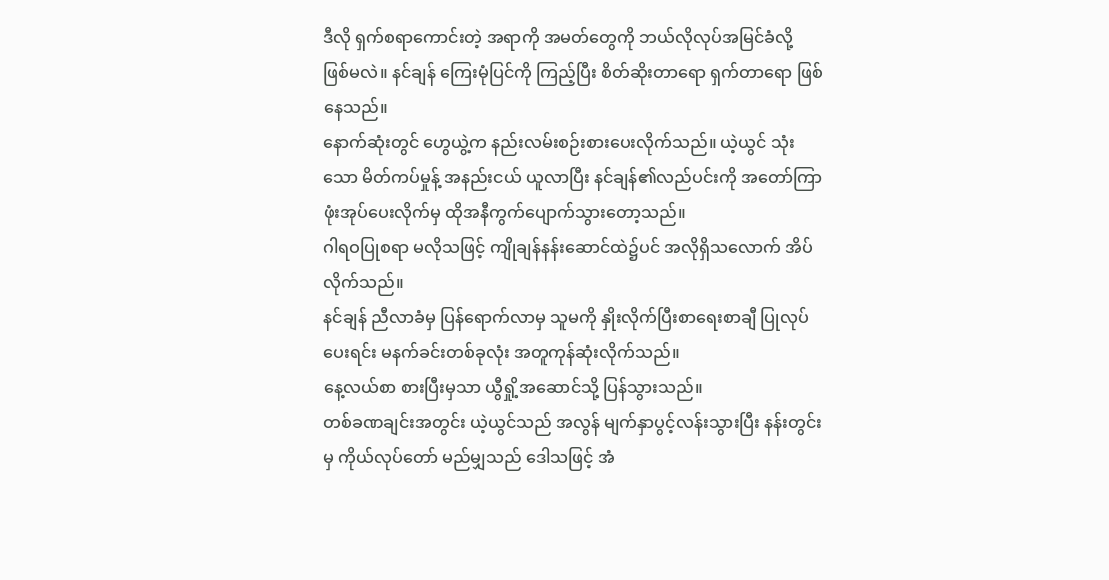ဒီလို ရှက်စရာကောင်းတဲ့ အရာကို အမတ်တွေကို ဘယ်လိုလုပ်အမြင်ခံလို့ ဖြစ်မလဲ။ နင်ချန် ကြေးမုံပြင်ကို ကြည့်ပြီး စိတ်ဆိုးတာရော ရှက်တာရော ဖြစ်နေသည်။
နောက်ဆုံးတွင် ဟွေယွဲ့က နည်းလမ်းစဉ်းစားပေးလိုက်သည်။ ယဲ့ယွင် သုံးသော မိတ်ကပ်မှုန့် အနည်းငယ် ယူလာပြီး နင်ချန်၏လည်ပင်းကို အတော်ကြာ ဖုံးအုပ်ပေးလိုက်မှ ထိုအနီကွက်ပျောက်သွားတော့သည်။
ဂါရဝပြုစရာ မလိုသဖြင့် ကျိုချန်နန်းဆောင်ထဲ၌ပင် အလိုရှိသလောက် အိပ်လိုက်သည်။
နင်ချန် ညီလာခံမှ ပြန်ရောက်လာမှ သူမကို နှိုးလိုက်ပြီးစာရေးစာချီ ပြုလုပ်ပေးရင်း မနက်ခင်းတစ်ခုလုံး အတူကုန်ဆုံးလိုက်သည်။
နေ့လယ်စာ စားပြီးမှသာ ယွီရှို့အဆောင်သို့ ပြန်သွားသည်။
တစ်ခဏချင်းအတွင်း ယဲ့ယွင်သည် အလွန် မျက်နှာပွင့်လန်းသွားပြီး နန်းတွင်းမှ ကိုယ်လုပ်တော် မည်မျှသည် ဒေါသဖြင့် အံ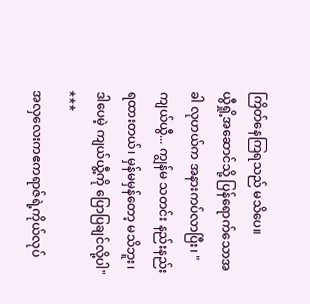ကြိတ်နေကြရသည် မသိပေ။
ယွီရှို့အဆောင်သို့ ပြန်ရောက်သောအခါ လုဟယ်က အနားကပ်လာပြီး၊ "ကျယ်ယွီ... ကျွန်မ သတင်း နည်းနည်းရထားတယ်၊ မှန်မမှန်တော့ မသိဘူး၊ ဒါပေမဲ့ ကျယ်ယွီ့ကို ပြောပြချင်လို့ပါ"
***
အလှလေးကဧကရာဇ်ရဲ့ကိုယ်လုပ်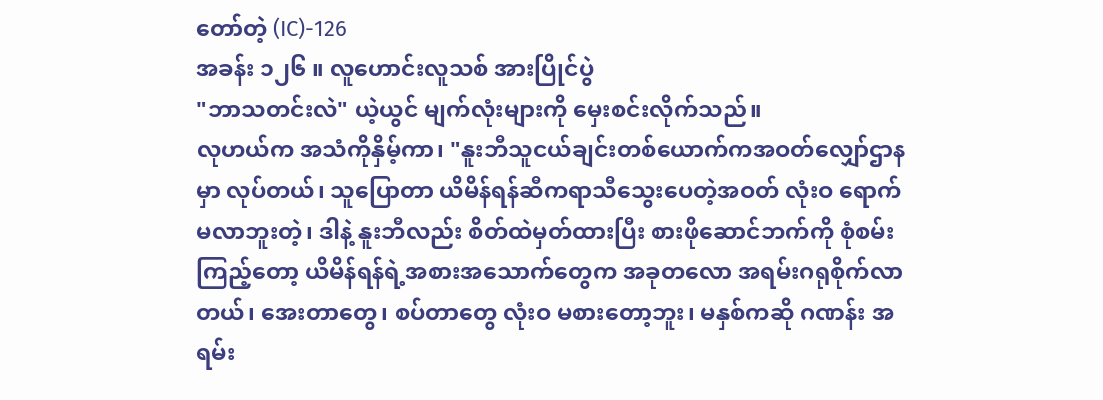တော်တဲ့ (IC)-126
အခန်း ၁၂၆ ။ လူဟောင်းလူသစ် အားပြိုင်ပွဲ
"ဘာသတင်းလဲ" ယဲ့ယွင် မျက်လုံးများကို မှေးစင်းလိုက်သည်။
လုဟယ်က အသံကိုနှိမ့်ကာ၊ "နူးဘီသူငယ်ချင်းတစ်ယောက်ကအဝတ်လျှော်ဌာနမှာ လုပ်တယ်၊ သူပြောတာ ယိမိန်ရန်ဆီကရာသီသွေးပေတဲ့အဝတ် လုံးဝ ရောက်မလာဘူးတဲ့၊ ဒါနဲ့ နူးဘီလည်း စိတ်ထဲမှတ်ထားပြီး စားဖိုဆောင်ဘက်ကို စုံစမ်းကြည့်တော့ ယိမိန်ရန်ရဲ့အစားအသောက်တွေက အခုတလော အရမ်းဂရုစိုက်လာတယ်၊ အေးတာတွေ၊ စပ်တာတွေ လုံးဝ မစားတော့ဘူး၊ မနှစ်ကဆို ဂဏန်း အရမ်း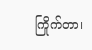ကြိုက်တာ၊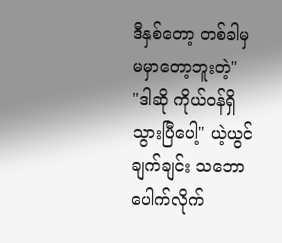ဒီနှစ်တော့ တစ်ခါမှ မမှာတော့ဘူးတဲ့"
"ဒါဆို ကိုယ်ဝန်ရှိသွားပြီပေါ့" ယဲ့ယွင် ချက်ချင်း သဘောပေါက်လိုက်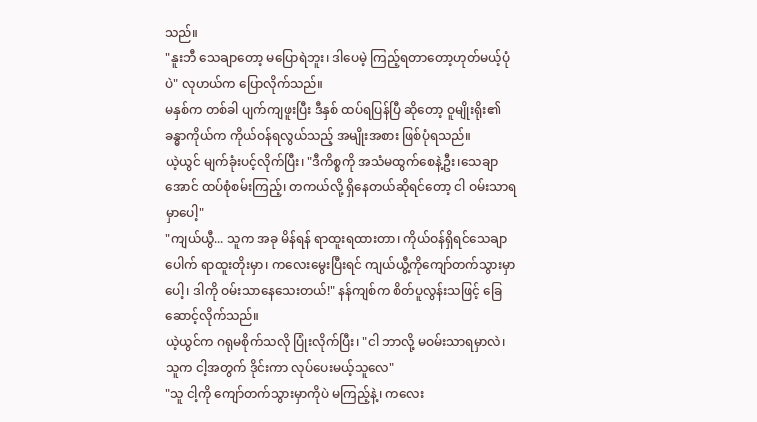သည်။
"နူးဘီ သေချာတော့ မပြောရဲဘူး၊ ဒါပေမဲ့ ကြည့်ရတာတော့ဟုတ်မယ့်ပုံပဲ" လုဟယ်က ပြောလိုက်သည်။
မနှစ်က တစ်ခါ ပျက်ကျဖူးပြီး ဒီနှစ် ထပ်ရပြန်ပြီ ဆိုတော့ ဝူမျိုးရိုး၏ ခန္ဓာကိုယ်က ကိုယ်ဝန်ရလွယ်သည့် အမျိုးအစား ဖြစ်ပုံရသည်။
ယဲ့ယွင် မျက်ခုံးပင့်လိုက်ပြီး၊ "ဒီကိစ္စကို အသံမထွက်စေနဲ့ဦး၊သေချာအောင် ထပ်စုံစမ်းကြည့်၊ တကယ်လို့ ရှိနေတယ်ဆိုရင်တော့ ငါ ဝမ်းသာရမှာပေါ့"
"ကျယ်ယွီ... သူက အခု မိန်ရန် ရာထူးရထားတာ၊ ကိုယ်ဝန်ရှိရင်သေချာပေါက် ရာထူးတိုးမှာ၊ ကလေးမွေးပြီးရင် ကျယ်ယွီ့ကိုကျော်တက်သွားမှာပေါ့၊ ဒါကို ဝမ်းသာနေသေးတယ်!" နန်ကျစ်က စိတ်ပူလွန်းသဖြင့် ခြေဆောင့်လိုက်သည်။
ယဲ့ယွင်က ဂရုမစိုက်သလို ပြုံးလိုက်ပြီး၊ "ငါ ဘာလို့ မဝမ်းသာရမှာလဲ၊ သူက ငါ့အတွက် ဒိုင်းကာ လုပ်ပေးမယ့်သူလေ"
"သူ ငါ့ကို ကျော်တက်သွားမှာကိုပဲ မကြည့်နဲ့၊ ကလေး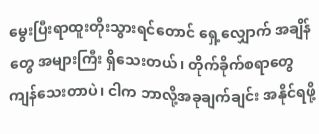မွေးပြီးရာထူးတိုးသွားရင်တောင် ရှေ့လျှောက် အချိန်တွေ အများကြီး ရှိသေးတယ်၊ တိုက်ခိုက်စရာတွေ ကျန်သေးတာပဲ၊ ငါက ဘာလို့အခုချက်ချင်း အနိုင်ရဖို့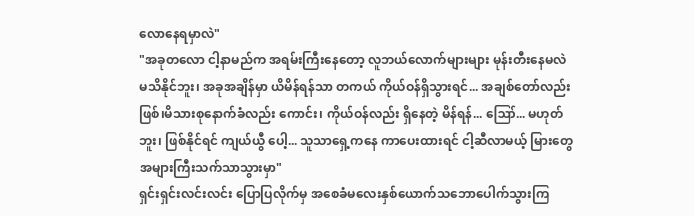လောနေရမှာလဲ"
"အခုတလော ငါ့နာမည်က အရမ်းကြီးနေတော့ လူဘယ်လောက်များများ မုန်းတီးနေမလဲ မသိနိုင်ဘူး၊ အခုအချိန်မှာ ယိမိန်ရန်သာ တကယ် ကိုယ်ဝန်ရှိသွားရင်... အချစ်တော်လည်းဖြစ်၊မိသားစုနောက်ခံလည်း ကောင်း၊ ကိုယ်ဝန်လည်း ရှိနေတဲ့ မိန်ရန်... ဪ... မဟုတ်ဘူး၊ ဖြစ်နိုင်ရင် ကျယ်ယွီ ပေါ့... သူသာရှေ့ကနေ ကာပေးထားရင် ငါ့ဆီလာမယ့် မြားတွေ အများကြီးသက်သာသွားမှာ"
ရှင်းရှင်းလင်းလင်း ပြောပြလိုက်မှ အစေခံမလေးနှစ်ယောက်သဘောပေါက်သွားကြ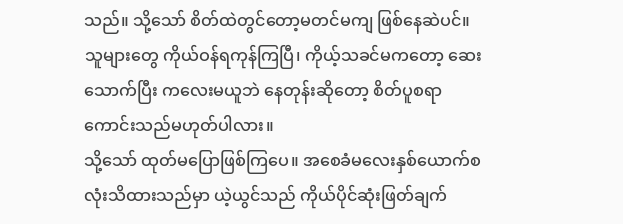သည်။ သို့သော် စိတ်ထဲတွင်တော့မတင်မကျ ဖြစ်နေဆဲပင်။
သူများတွေ ကိုယ်ဝန်ရကုန်ကြပြီ၊ ကိုယ့်သခင်မကတော့ ဆေးသောက်ပြီး ကလေးမယူဘဲ နေတုန်းဆိုတော့ စိတ်ပူစရာ ကောင်းသည်မဟုတ်ပါလား။
သို့သော် ထုတ်မပြောဖြစ်ကြပေ။ အစေခံမလေးနှစ်ယောက်စလုံးသိထားသည်မှာ ယဲ့ယွင်သည် ကိုယ်ပိုင်ဆုံးဖြတ်ချက်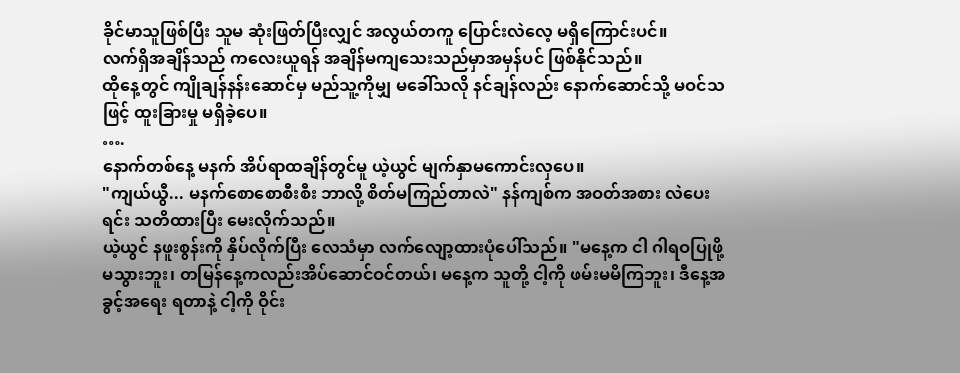ခိုင်မာသူဖြစ်ပြီး သူမ ဆုံးဖြတ်ပြီးလျှင် အလွယ်တကူ ပြောင်းလဲလေ့ မရှိကြောင်းပင်။
လက်ရှိအချိန်သည် ကလေးယူရန် အချိန်မကျသေးသည်မှာအမှန်ပင် ဖြစ်နိုင်သည်။
ထိုနေ့တွင် ကျိုချန်နန်းဆောင်မှ မည်သူ့ကိုမျှ မခေါ်သလို နင်ချန်လည်း နောက်ဆောင်သို့ မဝင်သဖြင့် ထူးခြားမှု မရှိခဲ့ပေ။
….
နောက်တစ်နေ့ မနက် အိပ်ရာထချိန်တွင်မူ ယဲ့ယွင် မျက်နှာမကောင်းလှပေ။
"ကျယ်ယွီ... မနက်စောစောစီးစီး ဘာလို့ စိတ်မကြည်တာလဲ" နန်ကျစ်က အဝတ်အစား လဲပေးရင်း သတိထားပြီး မေးလိုက်သည်။
ယဲ့ယွင် နဖူးစွန်းကို နှိပ်လိုက်ပြီး လေသံမှာ လက်လျော့ထားပုံပေါ်သည်။ "မနေ့က ငါ ဂါရဝပြုဖို့ မသွားဘူး၊ တမြန်နေ့ကလည်းအိပ်ဆောင်ဝင်တယ်၊ မနေ့က သူတို့ ငါ့ကို ဖမ်းမမိကြဘူး၊ ဒီနေ့အခွင့်အရေး ရတာနဲ့ ငါ့ကို ဝိုင်း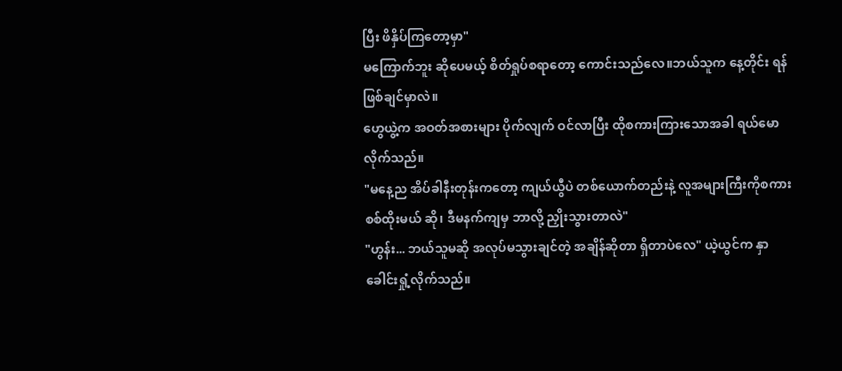ပြီး ဖိနှိပ်ကြတော့မှာ"
မကြောက်ဘူး ဆိုပေမယ့် စိတ်ရှုပ်စရာတော့ ကောင်းသည်လေ။ဘယ်သူက နေ့တိုင်း ရန်ဖြစ်ချင်မှာလဲ။
ဟွေယွဲ့က အဝတ်အစားများ ပိုက်လျက် ဝင်လာပြီး ထိုစကားကြားသောအခါ ရယ်မောလိုက်သည်။
"မနေ့ည အိပ်ခါနီးတုန်းကတော့ ကျယ်ယွီပဲ တစ်ယောက်တည်းနဲ့ လူအများကြီးကိုစကားစစ်ထိုးမယ် ဆို၊ ဒီမနက်ကျမှ ဘာလို့ ညှိုးသွားတာလဲ"
"ဟွန်း... ဘယ်သူမဆို အလုပ်မသွားချင်တဲ့ အချိန်ဆိုတာ ရှိတာပဲလေ" ယဲ့ယွင်က နှာခေါင်းရှုံ့လိုက်သည်။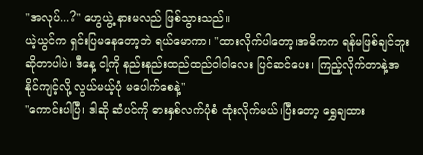"အလုပ်...?" ဟွေယွဲ့ နားမလည် ဖြစ်သွားသည်။
ယဲ့ယွင်က ရှင်းပြမနေတော့ဘဲ ရယ်မောကာ၊ "ထားလိုက်ပါတော့၊အဓိကက ရန်မဖြစ်ချင်ဘူး ဆိုတာပါပဲ၊ ဒီနေ့ ငါ့ကို နည်းနည်းထည်ထည်ဝါဝါလေး ပြင်ဆင်ပေး၊ ကြည့်လိုက်တာနဲ့အနိုင်ကျင့်လို့ လွယ်မယ့်ပုံ မပေါက်စေနဲ့"
"ကောင်းပါပြီ၊ ဒါဆို ဆံပင်ကို ဓားနှစ်လက်ပုံစံ ထုံးလိုက်မယ်၊ပြီးတော့ ရွှေချထား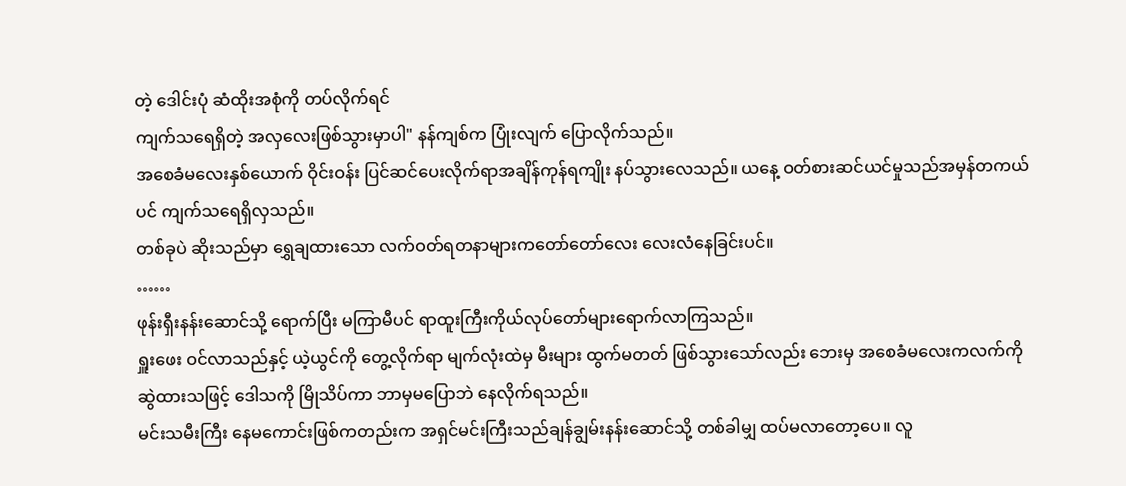တဲ့ ဒေါင်းပုံ ဆံထိုးအစုံကို တပ်လိုက်ရင်
ကျက်သရေရှိတဲ့ အလှလေးဖြစ်သွားမှာပါ" နန်ကျစ်က ပြုံးလျက် ပြောလိုက်သည်။
အစေခံမလေးနှစ်ယောက် ဝိုင်းဝန်း ပြင်ဆင်ပေးလိုက်ရာအချိန်ကုန်ရကျိုး နပ်သွားလေသည်။ ယနေ့ ဝတ်စားဆင်ယင်မှုသည်အမှန်တကယ်ပင် ကျက်သရေရှိလှသည်။
တစ်ခုပဲ ဆိုးသည်မှာ ရွှေချထားသော လက်ဝတ်ရတနာများကတော်တော်လေး လေးလံနေခြင်းပင်။
……
ဖုန်းရှီးနန်းဆောင်သို့ ရောက်ပြီး မကြာမီပင် ရာထူးကြီးကိုယ်လုပ်တော်များရောက်လာကြသည်။
ရှူးဖေး ဝင်လာသည်နှင့် ယဲ့ယွင်ကို တွေ့လိုက်ရာ မျက်လုံးထဲမှ မီးများ ထွက်မတတ် ဖြစ်သွားသော်လည်း ဘေးမှ အစေခံမလေးကလက်ကို ဆွဲထားသဖြင့် ဒေါသကို မြိုသိပ်ကာ ဘာမှမပြောဘဲ နေလိုက်ရသည်။
မင်းသမီးကြီး နေမကောင်းဖြစ်ကတည်းက အရှင်မင်းကြီးသည်ချန်ချွမ်းနန်းဆောင်သို့ တစ်ခါမျှ ထပ်မလာတော့ပေ။ လူ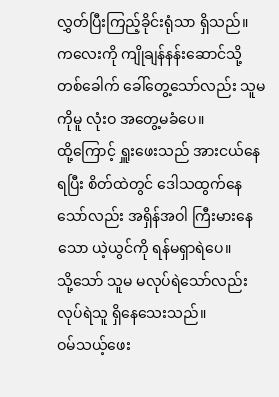လွှတ်ပြီးကြည့်ခိုင်းရုံသာ ရှိသည်။ ကလေးကို ကျိုချန်နန်းဆောင်သို့ တစ်ခေါက် ခေါ်တွေ့သော်လည်း သူမကိုမူ လုံးဝ အတွေ့မခံပေ။
ထို့ကြောင့် ရှူးဖေးသည် အားငယ်နေရပြီး စိတ်ထဲတွင် ဒေါသထွက်နေသော်လည်း အရှိန်အဝါ ကြီးမားနေသော ယဲ့ယွင်ကို ရန်မရှာရဲပေ။
သို့သော် သူမ မလုပ်ရဲသော်လည်း လုပ်ရဲသူ ရှိနေသေးသည်။
ဝမ်သယ့်ဖေး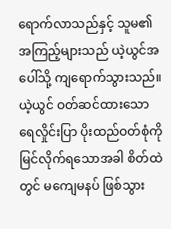ရောက်လာသည်နှင့် သူမ၏ အကြည့်များသည် ယဲ့ယွင်အပေါ်သို့ ကျရောက်သွားသည်။
ယဲ့ယွင် ဝတ်ဆင်ထားသော ရေလှိုင်းပြာ ပိုးထည်ဝတ်စုံကို မြင်လိုက်ရသောအခါ စိတ်ထဲတွင် မကျေမနပ် ဖြစ်သွား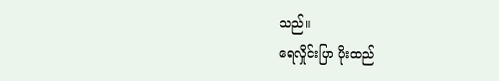သည်။
ရေလှိုင်းပြာ ပိုးထည်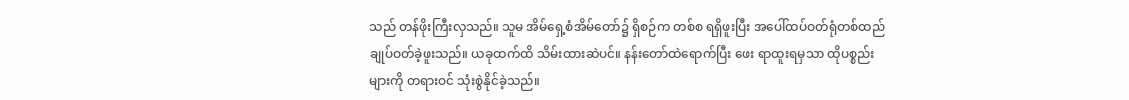သည် တန်ဖိုးကြီးလှသည်။ သူမ အိမ်ရှေ့စံအိမ်တော်၌ ရှိစဉ်က တစ်စ ရရှိဖူးပြီး အပေါ်ထပ်ဝတ်ရုံတစ်ထည်ချုပ်ဝတ်ခဲ့ဖူးသည်။ ယခုထက်ထိ သိမ်းထားဆဲပင်။ နန်းတော်ထဲရောက်ပြီး ဖေး ရာထူးရမှသာ ထိုပစ္စည်းများကို တရားဝင် သုံးစွဲနိုင်ခဲ့သည်။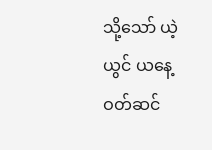သို့သော် ယဲ့ယွင် ယနေ့ ဝတ်ဆင်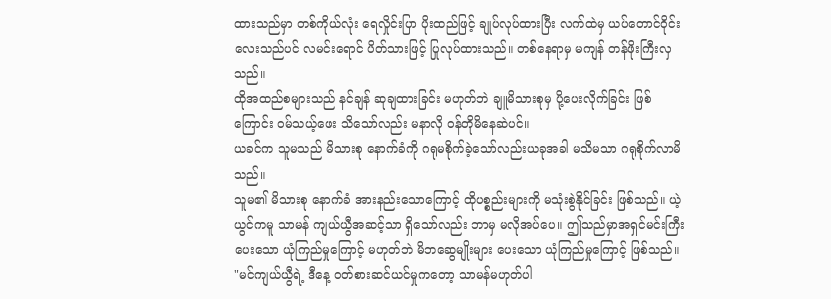ထားသည်မှာ တစ်ကိုယ်လုံး ရေလှိုင်းပြာ ပိုးထည်ဖြင့် ချုပ်လုပ်ထားပြီး လက်ထဲမှ ယပ်တောင်ဝိုင်းလေးသည်ပင် လမင်းရောင် ပိတ်သားဖြင့် ပြုလုပ်ထားသည်။ တစ်နေရာမှ မကျန် တန်ဖိုးကြီးလှသည်။
ထိုအထည်စများသည် နင်ချန် ဆုချထားခြင်း မဟုတ်ဘဲ ချူမိသားစုမှ ပို့ပေးလိုက်ခြင်း ဖြစ်ကြောင်း ဝမ်သယ့်ဖေး သိသော်လည်း မနာလို ဝန်တိုမိနေဆဲပင်။
ယခင်က သူမသည် မိသားစု နောက်ခံကို ဂရုမစိုက်ခဲ့သော်လည်းယခုအခါ မသိမသာ ဂရုစိုက်လာမိသည်။
သူမ၏ မိသားစု နောက်ခံ အားနည်းသောကြောင့် ထိုပစ္စည်းများကို မသုံးစွဲနိုင်ခြင်း ဖြစ်သည်။ ယဲ့ယွင်ကမူ သာမန် ကျယ်ယွီအဆင့်သာ ရှိသော်လည်း ဘာမှ မလိုအပ်ပေ။ ဤသည်မှာအရှင်မင်းကြီး ပေးသော ယုံကြည်မှုကြောင့် မဟုတ်ဘဲ မိဘဆွေမျိုးများ ပေးသော ယုံကြည်မှုကြောင့် ဖြစ်သည်။
"မင်ကျယ်ယွီရဲ့ ဒီနေ့ ဝတ်စားဆင်ယင်မှုကတော့ သာမန်မဟုတ်ပါ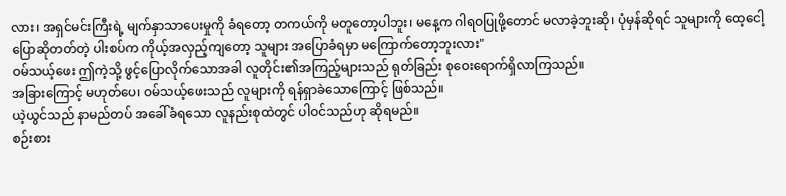လား၊ အရှင်မင်းကြီးရဲ့ မျက်နှာသာပေးမှုကို ခံရတော့ တကယ်ကို မတူတော့ပါဘူး၊ မနေ့က ဂါရဝပြုဖို့တောင် မလာခဲ့ဘူးဆို၊ ပုံမှန်ဆိုရင် သူများကို ထေ့ငေါ့ပြောဆိုတတ်တဲ့ ပါးစပ်က ကိုယ့်အလှည့်ကျတော့ သူများ အပြောခံရမှာ မကြောက်တော့ဘူးလား"
ဝမ်သယ့်ဖေး ဤကဲ့သို့ ဖွင့်ပြောလိုက်သောအခါ လူတိုင်း၏အကြည့်များသည် ရုတ်ခြည်း စုဝေးရောက်ရှိလာကြသည်။
အခြားကြောင့် မဟုတ်ပေ၊ ဝမ်သယ့်ဖေးသည် လူများကို ရန်ရှာခဲသောကြောင့် ဖြစ်သည်။
ယဲ့ယွင်သည် နာမည်တပ် အခေါ်ခံရသော လူနည်းစုထဲတွင် ပါဝင်သည်ဟု ဆိုရမည်။
စဉ်းစား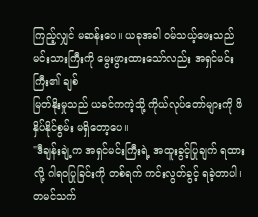ကြည့်လျှင် မဆန်းပေ။ ယခုအခါ ဝမ်သယ့်ဖေးသည်မင်းသားကြီးကို မွေးဖွားထားသော်လည်း အရှင်မင်းကြီး၏ ချစ်
မြတ်နိုးမှုသည် ယခင်ကကဲ့သို့ ကိုယ်လုပ်တော်များကို ဖိနှိပ်နိုင်စွမ်း မရှိတော့ပေ။
"ဒီချန်းချဲ့က အရှင်မင်းကြီးရဲ့ အထူးခွင့်ပြုချက် ရထားလို့ ဂါရဝပြုခြင်းကို တစ်ရက် ကင်းလွတ်ခွင့် ရခဲ့တာပါ၊ တမင်သက်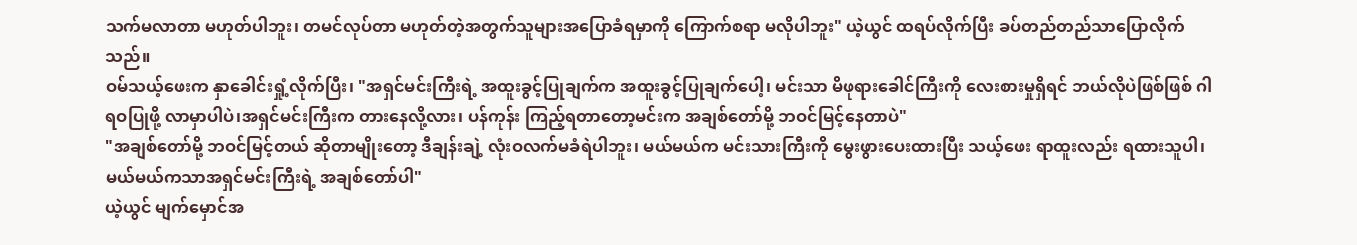သက်မလာတာ မဟုတ်ပါဘူး၊ တမင်လုပ်တာ မဟုတ်တဲ့အတွက်သူများအပြောခံရမှာကို ကြောက်စရာ မလိုပါဘူး" ယဲ့ယွင် ထရပ်လိုက်ပြီး ခပ်တည်တည်သာပြောလိုက်သည်။
ဝမ်သယ့်ဖေးက နှာခေါင်းရှုံ့လိုက်ပြီး၊ "အရှင်မင်းကြီးရဲ့ အထူးခွင့်ပြုချက်က အထူးခွင့်ပြုချက်ပေါ့၊ မင်းသာ မိဖုရားခေါင်ကြီးကို လေးစားမှုရှိရင် ဘယ်လိုပဲဖြစ်ဖြစ် ဂါရဝပြုဖို့ လာမှာပါပဲ၊အရှင်မင်းကြီးက တားနေလို့လား၊ ပန်ကုန်း ကြည့်ရတာတော့မင်းက အချစ်တော်မို့ ဘဝင်မြင့်နေတာပဲ"
"အချစ်တော်မို့ ဘဝင်မြင့်တယ် ဆိုတာမျိုးတော့ ဒီချန်းချဲ့ လုံးဝလက်မခံရဲပါဘူး၊ မယ်မယ်က မင်းသားကြီးကို မွေးဖွားပေးထားပြီး သယ့်ဖေး ရာထူးလည်း ရထားသူပါ၊ မယ်မယ်ကသာအရှင်မင်းကြီးရဲ့ အချစ်တော်ပါ"
ယဲ့ယွင် မျက်မှောင်အ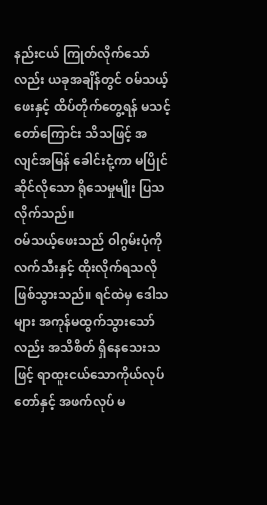နည်းငယ် ကြုတ်လိုက်သော်လည်း ယခုအချိန်တွင် ဝမ်သယ့်ဖေးနှင့် ထိပ်တိုက်တွေ့ရန် မသင့်တော်ကြောင်း သိသဖြင့် အလျင်အမြန် ခေါင်းငုံ့ကာ မပြိုင်ဆိုင်လိုသော ရိုသေမှုမျိုး ပြသလိုက်သည်။
ဝမ်သယ့်ဖေးသည် ဝါဂွမ်းပုံကို လက်သီးနှင့် ထိုးလိုက်ရသလိုဖြစ်သွားသည်။ ရင်ထဲမှ ဒေါသများ အကုန်မထွက်သွားသော်လည်း အသိစိတ် ရှိနေသေးသဖြင့် ရာထူးငယ်သောကိုယ်လုပ်တော်နှင့် အဖက်လုပ် မ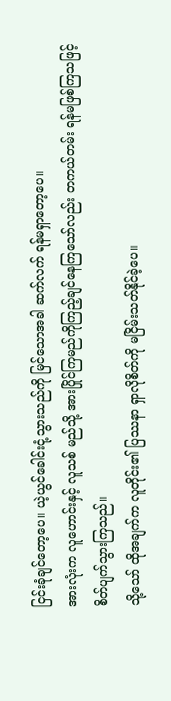ငြင်းခုံချင်တော့ပေ။ ယဲ့ယွင်ခေါင်းငုံ့သွားသည်ကို မြင်သောအခါ ဆက်လက် ရန်မရှာတော့ပေ။
အားလုံးက လူဟောင်းနှင့် လူသစ် မည်သို့ အားပြိုင်ကြမည်ကိုကြည့်ချင်နေကြသော်လည်း တကယ်တမ်း ရန်မဖြစ်ကြသဖြင့်စိတ်ပျက်သွားကြသည်။
သို့သော် ထိုအချက်က လူတိုင်း၏ ပြဿနာ ရှာလိုစိတ်ကို မငြိမ်းသတ်နိုင်ခဲ့ပေ။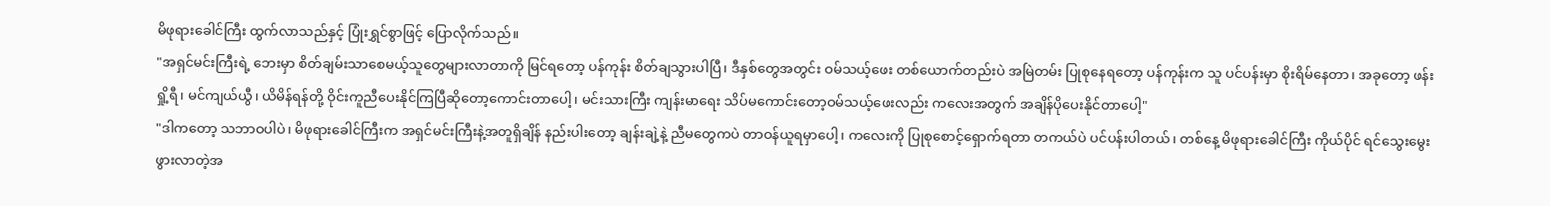မိဖုရားခေါင်ကြီး ထွက်လာသည်နှင့် ပြုံးရွှင်စွာဖြင့် ပြောလိုက်သည်။
"အရှင်မင်းကြီးရဲ့ ဘေးမှာ စိတ်ချမ်းသာစေမယ့်သူတွေများလာတာကို မြင်ရတော့ ပန်ကုန်း စိတ်ချသွားပါပြီ၊ ဒီနှစ်တွေအတွင်း ဝမ်သယ့်ဖေး တစ်ယောက်တည်းပဲ အမြဲတမ်း ပြုစုနေရတော့ ပန်ကုန်းက သူ ပင်ပန်းမှာ စိုးရိမ်နေတာ၊ အခုတော့ ဖန်းရှို့ရီ၊ မင်ကျယ်ယွီ၊ ယိမိန်ရန်တို့ ဝိုင်းကူညီပေးနိုင်ကြပြီဆိုတော့ကောင်းတာပေါ့၊ မင်းသားကြီး ကျန်းမာရေး သိပ်မကောင်းတော့ဝမ်သယ့်ဖေးလည်း ကလေးအတွက် အချိန်ပိုပေးနိုင်တာပေါ့"
"ဒါကတော့ သဘာဝပါပဲ၊ မိဖုရားခေါင်ကြီးက အရှင်မင်းကြီးနဲ့အတူရှိချိန် နည်းပါးတော့ ချန်းချဲ့နဲ့ ညီမတွေကပဲ တာဝန်ယူရမှာပေါ့၊ ကလေးကို ပြုစုစောင့်ရှောက်ရတာ တကယ်ပဲ ပင်ပန်းပါတယ်၊ တစ်နေ့ မိဖုရားခေါင်ကြီး ကိုယ်ပိုင် ရင်သွေးမွေးဖွားလာတဲ့အ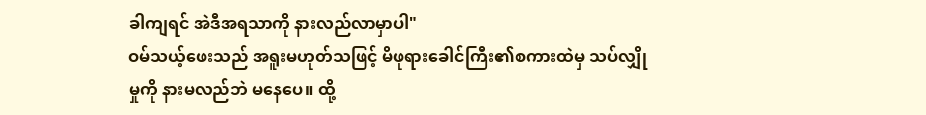ခါကျရင် အဲဒီအရသာကို နားလည်လာမှာပါ"
ဝမ်သယ့်ဖေးသည် အရူးမဟုတ်သဖြင့် မိဖုရားခေါင်ကြီး၏စကားထဲမှ သပ်လျှိုမှုကို နားမလည်ဘဲ မနေပေ။ ထို့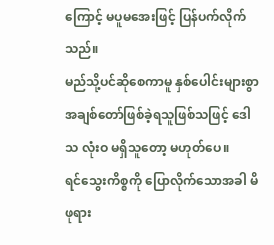ကြောင့် မပူမအေးဖြင့် ပြန်ပက်လိုက်သည်။
မည်သို့ပင်ဆိုစေကာမူ နှစ်ပေါင်းများစွာ အချစ်တော်ဖြစ်ခဲ့ရသူဖြစ်သဖြင့် ဒေါသ လုံးဝ မရှိသူတော့ မဟုတ်ပေ။
ရင်သွေးကိစ္စကို ပြောလိုက်သောအခါ မိဖုရား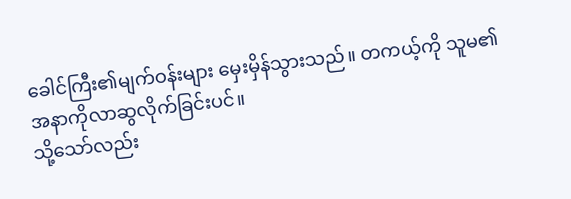ခေါင်ကြီး၏မျက်ဝန်းများ မှေးမှိန်သွားသည်။ တကယ့်ကို သူမ၏ အနာကိုလာဆွလိုက်ခြင်းပင်။
သို့သော်လည်း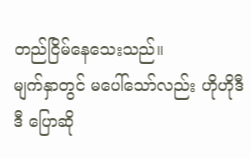တည်ငြိမ်နေသေးသည်။
မျက်နှာတွင် မပေါ်သော်လည်း ဟိုဟိုဒီဒီ ပြောဆို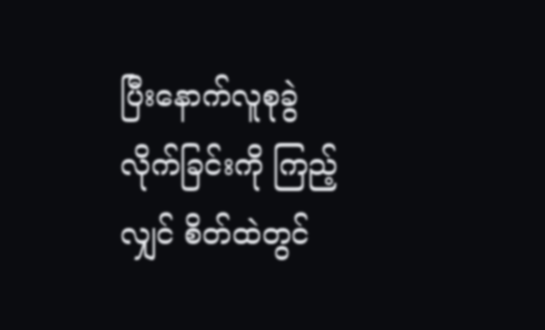ပြီးနောက်လူစုခွဲလိုက်ခြင်းကို ကြည့်လျှင် စိတ်ထဲတွင်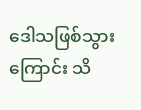ဒေါသဖြစ်သွားကြောင်း သိ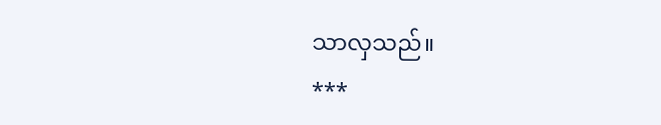သာလှသည်။
***